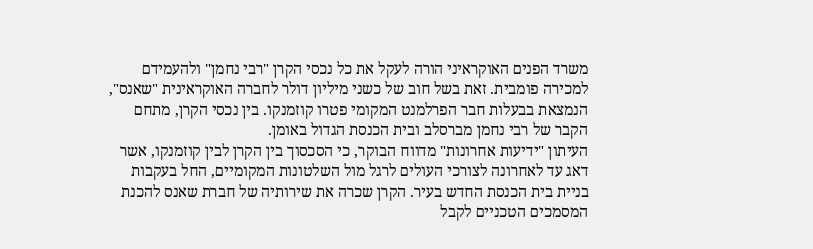משרד הפנים האוקראיני הורה לעקל את כל נכסי הקרן "רבי נחמן" ולהעמידם למכירה פומבית. זאת בשל חוב של כשני מיליון דולר לחברה האוקראינית "שאנס", הנמצאת בבעלות חבר הפרלמנט המקומי פטרו קוזמנקו. בין נכסי הקרן, מתחם הקבר של רבי נחמן מברסלב ובית הכנסת הגדול באומן.
העיתון "ידיעות אחרונות" מדווח הבוקר, כי הסכסוך בין הקרן לבין קוזמנקו, אשר דאג עד לאחרונה לצורכי העולים לרגל מול השלטונות המקומיים, החל בעקבות בניית בית הכנסת החדש בעיר. הקרן שכרה את שירותיה של חברת שאנס להכנת המסמכים הטכניים לקבל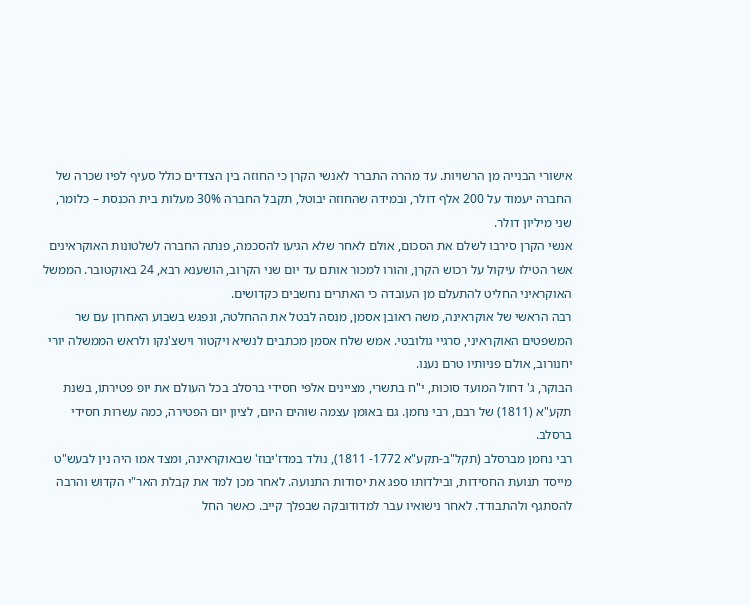אישורי הבנייה מן הרשויות. עד מהרה התברר לאנשי הקרן כי החוזה בין הצדדים כולל סעיף לפיו שכרה של החברה יעמוד על 200 אלף דולר, ובמידה שהחוזה יבוטל, תקבל החברה 30% מעלות בית הכנסת – כלומר, שני מיליון דולר.
אנשי הקרן סירבו לשלם את הסכום, אולם לאחר שלא הגיעו להסכמה, פנתה החברה לשלטונות האוקראינים אשר הטילו עיקול על רכוש הקרן, והורו למכור אותם עד יום שני הקרוב, הושענא רבא, 24 באוקטובר. הממשל האוקראיני החליט להתעלם מן העובדה כי האתרים נחשבים כקדושים.
רבה הראשי של אוקראינה, משה ראובן אסמן, מנסה לבטל את ההחלטה, ונפגש בשבוע האחרון עם שר המשפטים האוקראיני, סרגיי גולובטי. אמש שלח אסמן מכתבים לנשיא ויקטור וישצ'נקו ולראש הממשלה יורי יחנורוב, אולם פניותיו טרם נענו.
הבוקר, ג' דחול המועד סוכות, י"ח בתשרי, מציינים אלפי חסידי ברסלב בכל העולם את יופ פטירתו, בשנת תקע"א (1811) של רבם, רבי נחמן. גם באומן עצמה שוהים היום, לציון יום הפטירה, כמה עשרות חסידי ברסלב.
רבי נחמן מברסלב (תקל"ב-תקע"א 1772- 1811), נולד במדז'יבוז' שבאוקראינה, ומצד אמו היה נין לבעש"ט מייסד תנועת החסידות, ובילדותו ספג את יסודות התנועה. לאחר מכן למד את קבלת האר"י הקדוש והרבה להסתגף ולהתבודד. לאחר נישואיו עבר למדודובקה שבפלך קייב. כאשר החל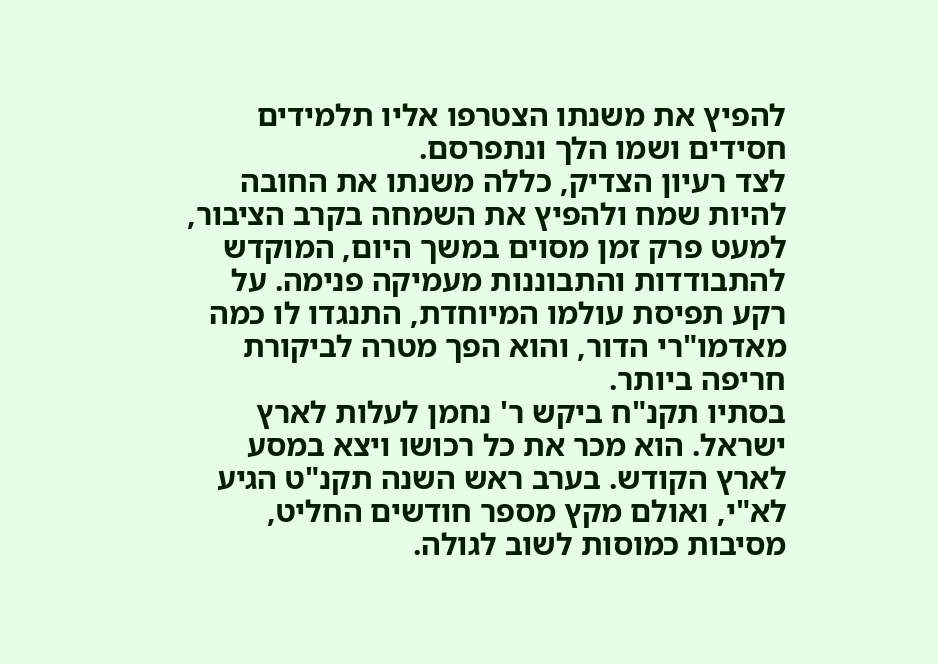להפיץ את משנתו הצטרפו אליו תלמידים חסידים ושמו הלך ונתפרסם.
לצד רעיון הצדיק, כללה משנתו את החובה להיות שמח ולהפיץ את השמחה בקרב הציבור, למעט פרק זמן מסוים במשך היום, המוקדש להתבודדות והתבוננות מעמיקה פנימה. על רקע תפיסת עולמו המיוחדת, התנגדו לו כמה מאדמו"רי הדור, והוא הפך מטרה לביקורת חריפה ביותר.
בסתיו תקנ"ח ביקש ר' נחמן לעלות לארץ ישראל. הוא מכר את כל רכושו ויצא במסע לארץ הקודש. בערב ראש השנה תקנ"ט הגיע לא"י, ואולם מקץ מספר חודשים החליט, מסיבות כמוסות לשוב לגולה.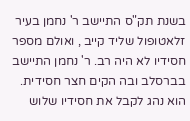בשנת תק"ס התיישב ר' נחמן בעיר זלאטופול שליד קייב , ואולם מספר חסידיו לא היה רב. ר' נחמן התיישב בברסלב ובה הקים חצר חסידית. הוא נהג לקבל את חסידיו שלוש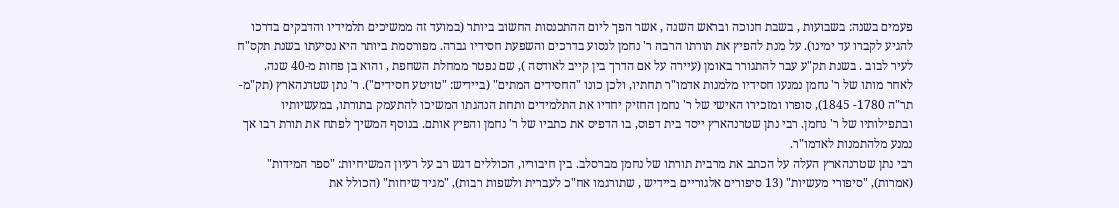פעמים בשנה: בשבועות , בשבת חנוכה ובראש השנה , אשר הפך ליום ההתכנסות החשוב ביותר (במועד זה ממשיכים תלמידיו והדבקים בדרכו להגיע לקברו עד ימינו). על מנת להפיץ את תורתו הרבה ר' נחמן לנסוע בדרכים והשפעת חסידיו גברה. מפורסמת ביותר היא נסיעתו בשנת תקס"ח לעיר לבוב . בשנת תק"ע עבר להתגורר באומן (עיירה על אם הדרך בין קייב לאודסה ), שם נפטר ממחלת השחפת , והוא בן פחות מ-40 שנה.
לאחר מותו של ר' נחמן נמנעו חסידיו מלמנות אדמו"ר תחתיו, ולכן כונו "החסידים המתים" (ביידיש: "טויטע חסידים"). ר' נתן שטרנהארץ (תק"מ-תר"ה 1780- 1845), סופרו ומזכירו האישי של ר' נחמן החזיק יחדיו את התלמידים ותחת הנהגתו המשיכו להתעמק בתורתו, במעשיותיו ובתפילותיו של ר' נחמן. רבי נתן שטרנהארץ ייסד בית דפוס, בו הדפיס את כתביו של ר' נחמן והפיץ אותם. בנוסף המשיך לפתח את תורת רבו אך נמנע מלהתמנות לאדמו"ר.
רבי נתן שטרנהארץ העלה על הכתב את מרבית תורתו של נחמן מברסלב. בין חיבוריו, הכוללים דגש רב על רעיון המשיחיות: "ספר המידות" (אמרות), "סיפורי מעשיות" (13 סיפורים אלגוריים ביידיש , שתורגמו אח"כ לעברית ולשפות רבות), "מגיד שיחות" (הכולל את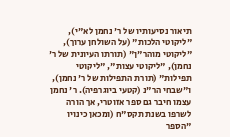תיאור נסיעותיו של ר' נחמן לא"י), "ליקוטי הלכות" (על השולחן ערוך), "ליקוטי מוהר"ן" (תורתו העיונית של ר' נחמן), "ליקוטי עצות", "ליקוטי תפילות" (תורת התפילות של ר' נחמן), ו"שבחי הר"נ (קטעי ביוגרפיה). ר' נחמן עצמו חיבר גם ספר אזוטרי, אך הורה לשרפו בשנת תקס"ח (ומכאן כינויו "הספר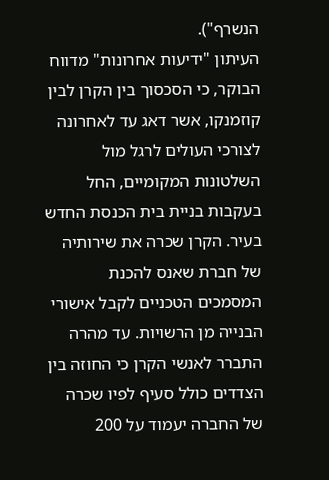הנשרף").
העיתון "ידיעות אחרונות" מדווח הבוקר, כי הסכסוך בין הקרן לבין קוזמנקו, אשר דאג עד לאחרונה לצורכי העולים לרגל מול השלטונות המקומיים, החל בעקבות בניית בית הכנסת החדש בעיר. הקרן שכרה את שירותיה של חברת שאנס להכנת המסמכים הטכניים לקבל אישורי הבנייה מן הרשויות. עד מהרה התברר לאנשי הקרן כי החוזה בין הצדדים כולל סעיף לפיו שכרה של החברה יעמוד על 200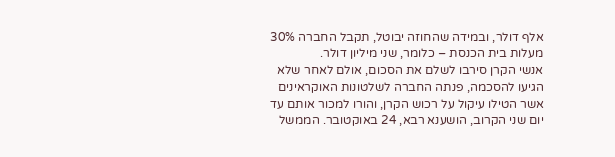אלף דולר, ובמידה שהחוזה יבוטל, תקבל החברה 30% מעלות בית הכנסת – כלומר, שני מיליון דולר.
אנשי הקרן סירבו לשלם את הסכום, אולם לאחר שלא הגיעו להסכמה, פנתה החברה לשלטונות האוקראינים אשר הטילו עיקול על רכוש הקרן, והורו למכור אותם עד יום שני הקרוב, הושענא רבא, 24 באוקטובר. הממשל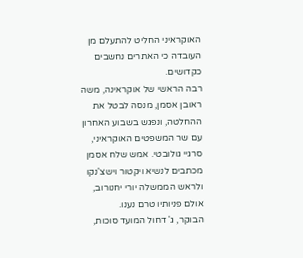האוקראיני החליט להתעלם מן העובדה כי האתרים נחשבים כקדושים.
רבה הראשי של אוקראינה, משה ראובן אסמן, מנסה לבטל את ההחלטה, ונפגש בשבוע האחרון עם שר המשפטים האוקראיני, סרגיי גולובטי. אמש שלח אסמן מכתבים לנשיא ויקטור וישצ'נקו ולראש הממשלה יורי יחנורוב, אולם פניותיו טרם נענו.
הבוקר, ג' דחול המועד סוכות,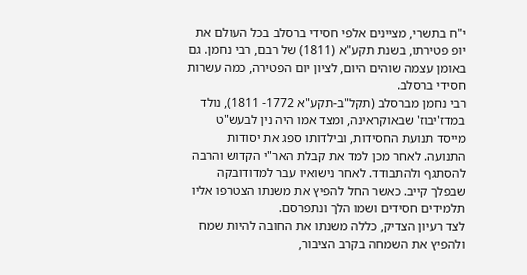י"ח בתשרי, מציינים אלפי חסידי ברסלב בכל העולם את יופ פטירתו, בשנת תקע"א (1811) של רבם, רבי נחמן. גם באומן עצמה שוהים היום, לציון יום הפטירה, כמה עשרות חסידי ברסלב.
רבי נחמן מברסלב (תקל"ב-תקע"א 1772- 1811), נולד במדז'יבוז' שבאוקראינה, ומצד אמו היה נין לבעש"ט מייסד תנועת החסידות, ובילדותו ספג את יסודות התנועה. לאחר מכן למד את קבלת האר"י הקדוש והרבה להסתגף ולהתבודד. לאחר נישואיו עבר למדודובקה שבפלך קייב. כאשר החל להפיץ את משנתו הצטרפו אליו תלמידים חסידים ושמו הלך ונתפרסם.
לצד רעיון הצדיק, כללה משנתו את החובה להיות שמח ולהפיץ את השמחה בקרב הציבור,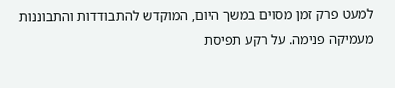למעט פרק זמן מסוים במשך היום, המוקדש להתבודדות והתבוננות מעמיקה פנימה. על רקע תפיסת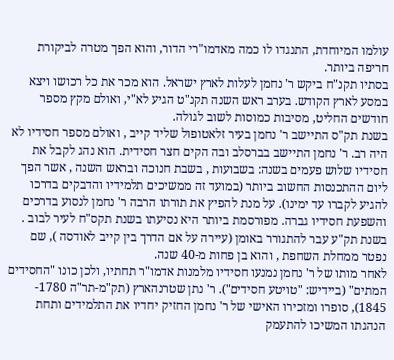עולמו המיוחדת, התנגדו לו כמה מאדמו"רי הדור, והוא הפך מטרה לביקורת חריפה ביותר.
בסתיו תקנ"ח ביקש ר' נחמן לעלות לארץ ישראל. הוא מכר את כל רכושו ויצא במסע לארץ הקודש. בערב ראש השנה תקנ"ט הגיע לא"י, ואולם מקץ מספר חודשים החליט, מסיבות כמוסות לשוב לגולה.
בשנת תק"ס התיישב ר' נחמן בעיר זלאטופול שליד קייב , ואולם מספר חסידיו לא היה רב. ר' נחמן התיישב בברסלב ובה הקים חצר חסידית. הוא נהג לקבל את חסידיו שלוש פעמים בשנה: בשבועות , בשבת חנוכה ובראש השנה , אשר הפך ליום ההתכנסות החשוב ביותר (במועד זה ממשיכים תלמידיו והדבקים בדרכו להגיע לקברו עד ימינו). על מנת להפיץ את תורתו הרבה ר' נחמן לנסוע בדרכים והשפעת חסידיו גברה. מפורסמת ביותר היא נסיעתו בשנת תקס"ח לעיר לבוב . בשנת תק"ע עבר להתגורר באומן (עיירה על אם הדרך בין קייב לאודסה ), שם נפטר ממחלת השחפת , והוא בן פחות מ-40 שנה.
לאחר מותו של ר' נחמן נמנעו חסידיו מלמנות אדמו"ר תחתיו, ולכן כונו "החסידים המתים" (ביידיש: "טויטע חסידים"). ר' נתן שטרנהארץ (תק"מ-תר"ה 1780- 1845), סופרו ומזכירו האישי של ר' נחמן החזיק יחדיו את התלמידים ותחת הנהגתו המשיכו להתעמק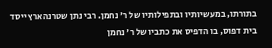בתורתו, במעשיותיו ובתפילותיו של ר' נחמן. רבי נתן שטרנהארץ ייסד בית דפוס, בו הדפיס את כתביו של ר' נחמן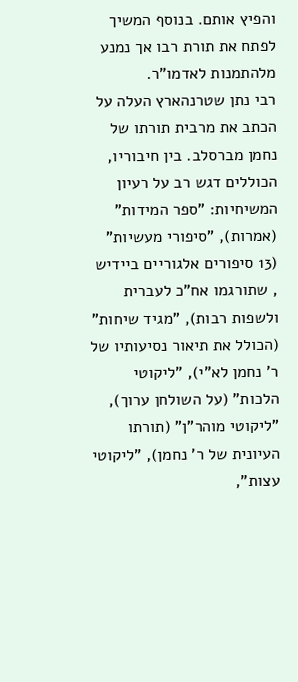והפיץ אותם. בנוסף המשיך לפתח את תורת רבו אך נמנע מלהתמנות לאדמו"ר.
רבי נתן שטרנהארץ העלה על הכתב את מרבית תורתו של נחמן מברסלב. בין חיבוריו, הכוללים דגש רב על רעיון המשיחיות: "ספר המידות" (אמרות), "סיפורי מעשיות" (13 סיפורים אלגוריים ביידיש , שתורגמו אח"כ לעברית ולשפות רבות), "מגיד שיחות" (הכולל את תיאור נסיעותיו של ר' נחמן לא"י), "ליקוטי הלכות" (על השולחן ערוך), "ליקוטי מוהר"ן" (תורתו העיונית של ר' נחמן), "ליקוטי עצות",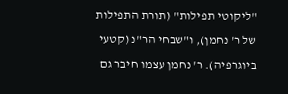"ליקוטי תפילות" (תורת התפילות של ר' נחמן), ו"שבחי הר"נ (קטעי ביוגרפיה). ר' נחמן עצמו חיבר גם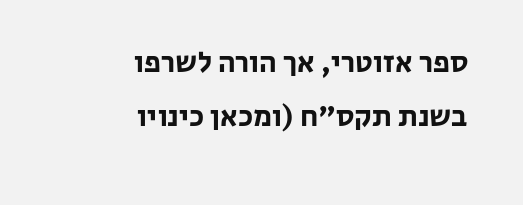ספר אזוטרי, אך הורה לשרפו בשנת תקס"ח (ומכאן כינויו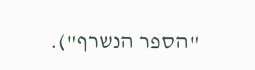"הספר הנשרף").